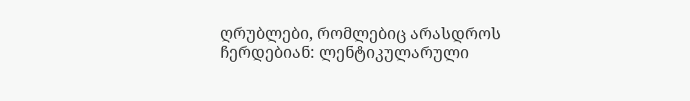ღრუბლები, რომლებიც არასდროს ჩერდებიან: ლენტიკულარული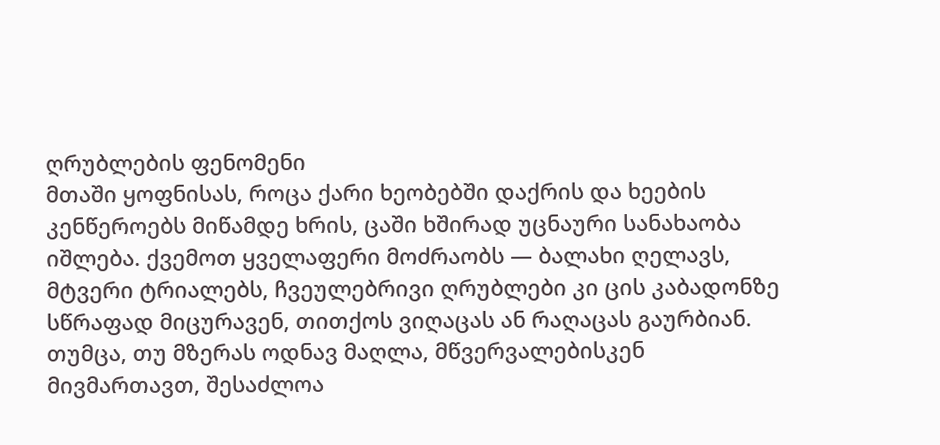ღრუბლების ფენომენი
მთაში ყოფნისას, როცა ქარი ხეობებში დაქრის და ხეების კენწეროებს მიწამდე ხრის, ცაში ხშირად უცნაური სანახაობა იშლება. ქვემოთ ყველაფერი მოძრაობს — ბალახი ღელავს, მტვერი ტრიალებს, ჩვეულებრივი ღრუბლები კი ცის კაბადონზე სწრაფად მიცურავენ, თითქოს ვიღაცას ან რაღაცას გაურბიან. თუმცა, თუ მზერას ოდნავ მაღლა, მწვერვალებისკენ მივმართავთ, შესაძლოა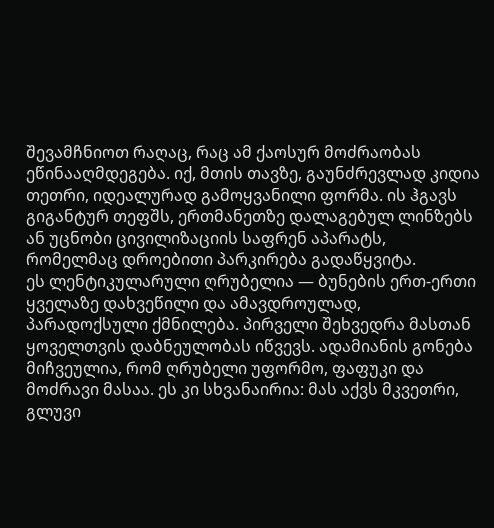შევამჩნიოთ რაღაც, რაც ამ ქაოსურ მოძრაობას ეწინააღმდეგება. იქ, მთის თავზე, გაუნძრევლად კიდია თეთრი, იდეალურად გამოყვანილი ფორმა. ის ჰგავს გიგანტურ თეფშს, ერთმანეთზე დალაგებულ ლინზებს ან უცნობი ცივილიზაციის საფრენ აპარატს, რომელმაც დროებითი პარკირება გადაწყვიტა.
ეს ლენტიკულარული ღრუბელია — ბუნების ერთ-ერთი ყველაზე დახვეწილი და ამავდროულად, პარადოქსული ქმნილება. პირველი შეხვედრა მასთან ყოველთვის დაბნეულობას იწვევს. ადამიანის გონება მიჩვეულია, რომ ღრუბელი უფორმო, ფაფუკი და მოძრავი მასაა. ეს კი სხვანაირია: მას აქვს მკვეთრი, გლუვი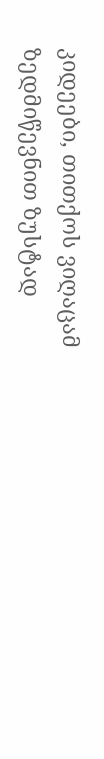კიდეები, თითქოს ვიღაცამ ზედმიწევნით ზუსტად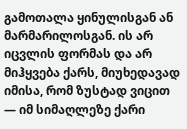გამოთალა ყინულისგან ან მარმარილოსგან. ის არ იცვლის ფორმას და არ მიჰყვება ქარს, მიუხედავად იმისა, რომ ზუსტად ვიცით — იმ სიმაღლეზე ქარი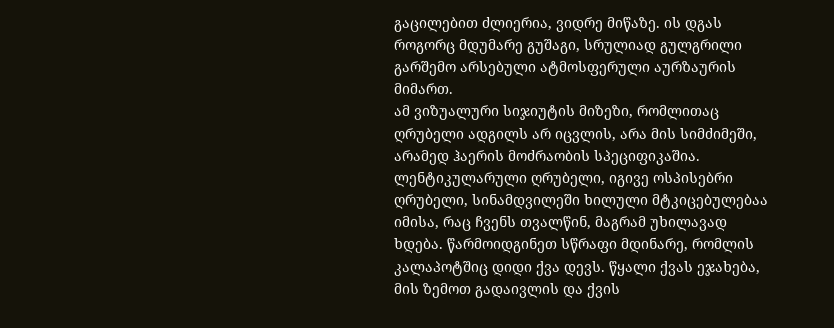გაცილებით ძლიერია, ვიდრე მიწაზე. ის დგას როგორც მდუმარე გუშაგი, სრულიად გულგრილი გარშემო არსებული ატმოსფერული აურზაურის მიმართ.
ამ ვიზუალური სიჯიუტის მიზეზი, რომლითაც ღრუბელი ადგილს არ იცვლის, არა მის სიმძიმეში, არამედ ჰაერის მოძრაობის სპეციფიკაშია. ლენტიკულარული ღრუბელი, იგივე ოსპისებრი ღრუბელი, სინამდვილეში ხილული მტკიცებულებაა იმისა, რაც ჩვენს თვალწინ, მაგრამ უხილავად ხდება. წარმოიდგინეთ სწრაფი მდინარე, რომლის კალაპოტშიც დიდი ქვა დევს. წყალი ქვას ეჯახება, მის ზემოთ გადაივლის და ქვის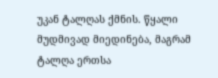უკან ტალღას ქმნის. წყალი მუდმივად მიედინება, მაგრამ ტალღა ერთსა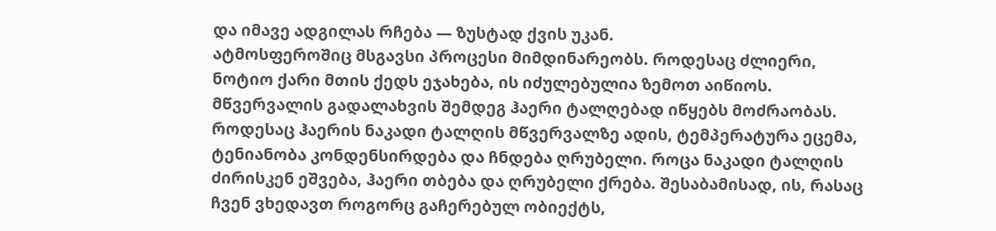და იმავე ადგილას რჩება — ზუსტად ქვის უკან.
ატმოსფეროშიც მსგავსი პროცესი მიმდინარეობს. როდესაც ძლიერი, ნოტიო ქარი მთის ქედს ეჯახება, ის იძულებულია ზემოთ აიწიოს. მწვერვალის გადალახვის შემდეგ ჰაერი ტალღებად იწყებს მოძრაობას. როდესაც ჰაერის ნაკადი ტალღის მწვერვალზე ადის, ტემპერატურა ეცემა, ტენიანობა კონდენსირდება და ჩნდება ღრუბელი. როცა ნაკადი ტალღის ძირისკენ ეშვება, ჰაერი თბება და ღრუბელი ქრება. შესაბამისად, ის, რასაც ჩვენ ვხედავთ როგორც გაჩერებულ ობიექტს,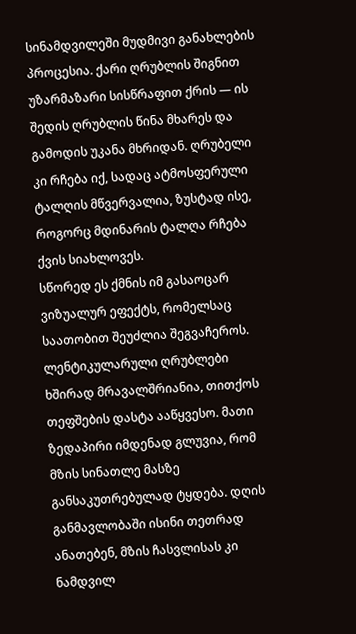სინამდვილეში მუდმივი განახლების პროცესია. ქარი ღრუბლის შიგნით უზარმაზარი სისწრაფით ქრის — ის შედის ღრუბლის წინა მხარეს და გამოდის უკანა მხრიდან. ღრუბელი კი რჩება იქ, სადაც ატმოსფერული ტალღის მწვერვალია, ზუსტად ისე, როგორც მდინარის ტალღა რჩება ქვის სიახლოვეს.
სწორედ ეს ქმნის იმ გასაოცარ ვიზუალურ ეფექტს, რომელსაც საათობით შეუძლია შეგვაჩეროს. ლენტიკულარული ღრუბლები ხშირად მრავალშრიანია, თითქოს თეფშების დასტა ააწყვესო. მათი ზედაპირი იმდენად გლუვია, რომ მზის სინათლე მასზე განსაკუთრებულად ტყდება. დღის განმავლობაში ისინი თეთრად ანათებენ, მზის ჩასვლისას კი ნამდვილ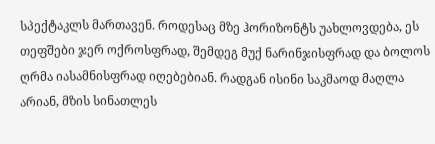სპექტაკლს მართავენ. როდესაც მზე ჰორიზონტს უახლოვდება, ეს თეფშები ჯერ ოქროსფრად, შემდეგ მუქ ნარინჯისფრად და ბოლოს ღრმა იასამნისფრად იღებებიან. რადგან ისინი საკმაოდ მაღლა არიან, მზის სინათლეს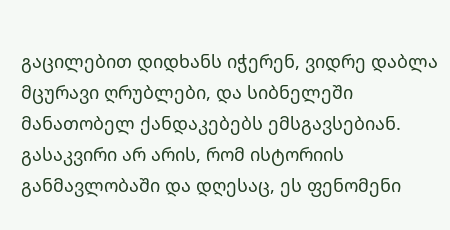გაცილებით დიდხანს იჭერენ, ვიდრე დაბლა მცურავი ღრუბლები, და სიბნელეში მანათობელ ქანდაკებებს ემსგავსებიან.
გასაკვირი არ არის, რომ ისტორიის განმავლობაში და დღესაც, ეს ფენომენი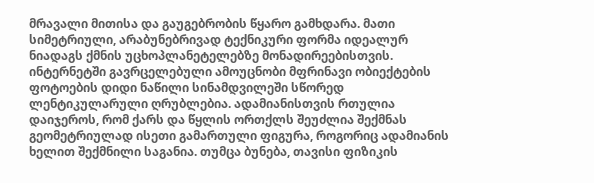მრავალი მითისა და გაუგებრობის წყარო გამხდარა. მათი სიმეტრიული, არაბუნებრივად ტექნიკური ფორმა იდეალურ ნიადაგს ქმნის უცხოპლანეტელებზე მონადირეებისთვის. ინტერნეტში გავრცელებული ამოუცნობი მფრინავი ობიექტების ფოტოების დიდი ნაწილი სინამდვილეში სწორედ ლენტიკულარული ღრუბლებია. ადამიანისთვის რთულია დაიჯეროს, რომ ქარს და წყლის ორთქლს შეუძლია შექმნას გეომეტრიულად ისეთი გამართული ფიგურა, როგორიც ადამიანის ხელით შექმნილი საგანია. თუმცა ბუნება, თავისი ფიზიკის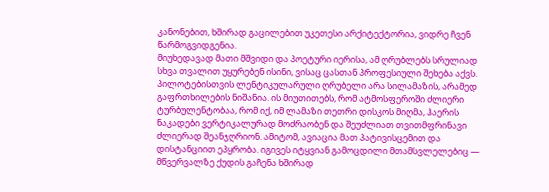კანონებით, ხშირად გაცილებით უკეთესი არქიტექტორია, ვიდრე ჩვენ წარმოგვიდგენია.
მიუხედავად მათი მშვიდი და პოეტური იერისა, ამ ღრუბლებს სრულიად სხვა თვალით უყურებენ ისინი, ვისაც ცასთან პროფესიული შეხება აქვს. პილოტებისთვის ლენტიკულარული ღრუბელი არა სილამაზის, არამედ გაფრთხილების ნიშანია. ის მიუთითებს, რომ ატმოსფეროში ძლიერი ტურბულენტობაა, რომ იქ, იმ ლამაზი თეთრი დისკოს მიღმა, ჰაერის ნაკადები ვერტიკალურად მოძრაობენ და შეუძლიათ თვითმფრინავი ძლიერად შეანჯღრიონ. ამიტომ, ავიაცია მათ პატივისცემით და დისტანციით ეპყრობა. იგივეს იტყვიან გამოცდილი მთამსვლელებიც — მწვერვალზე ქუდის გაჩენა ხშირად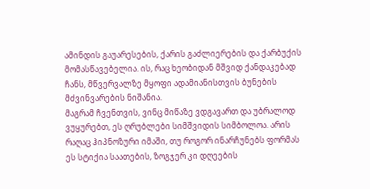ამინდის გაუარესების, ქარის გაძლიერების და ქარბუქის მომასწავებელია. ის, რაც ხეობიდან მშვიდ ქანდაკებად ჩანს, მწვერვალზე მყოფი ადამიანისთვის ბუნების მძვინვარების ნიშანია.
მაგრამ ჩვენთვის, ვინც მიწაზე ვდგავართ და უბრალოდ ვუყურებთ, ეს ღრუბლები სიმშვიდის სიმბოლოა. არის რაღაც ჰიპნოზური იმაში, თუ როგორ ინარჩუნებს ფორმას ეს სტიქია საათების, ზოგჯერ კი დღეების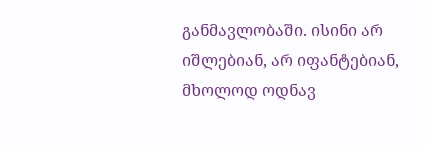განმავლობაში. ისინი არ იშლებიან, არ იფანტებიან, მხოლოდ ოდნავ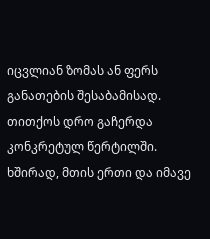იცვლიან ზომას ან ფერს განათების შესაბამისად. თითქოს დრო გაჩერდა კონკრეტულ წერტილში. ხშირად, მთის ერთი და იმავე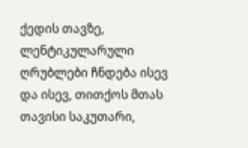ქედის თავზე, ლენტიკულარული ღრუბლები ჩნდება ისევ და ისევ, თითქოს მთას თავისი საკუთარი,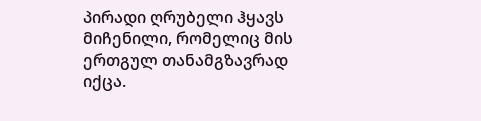პირადი ღრუბელი ჰყავს მიჩენილი, რომელიც მის ერთგულ თანამგზავრად იქცა.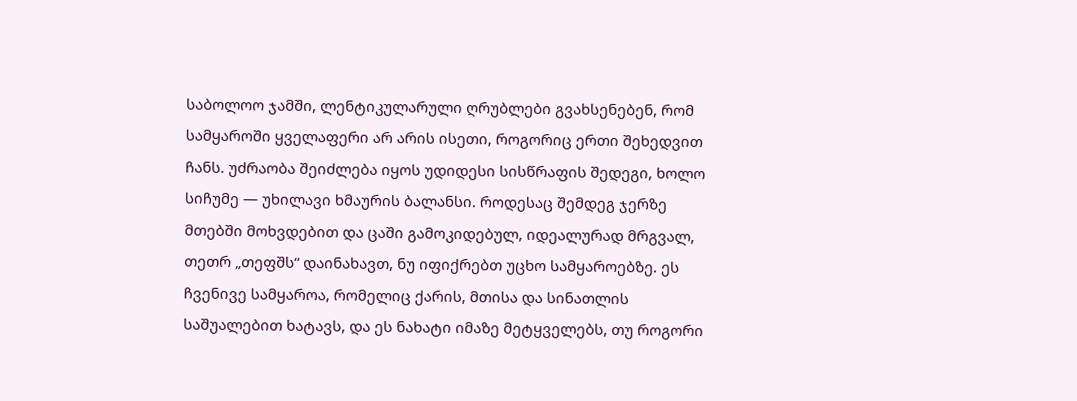საბოლოო ჯამში, ლენტიკულარული ღრუბლები გვახსენებენ, რომ სამყაროში ყველაფერი არ არის ისეთი, როგორიც ერთი შეხედვით ჩანს. უძრაობა შეიძლება იყოს უდიდესი სისწრაფის შედეგი, ხოლო სიჩუმე — უხილავი ხმაურის ბალანსი. როდესაც შემდეგ ჯერზე მთებში მოხვდებით და ცაში გამოკიდებულ, იდეალურად მრგვალ, თეთრ „თეფშს“ დაინახავთ, ნუ იფიქრებთ უცხო სამყაროებზე. ეს ჩვენივე სამყაროა, რომელიც ქარის, მთისა და სინათლის საშუალებით ხატავს, და ეს ნახატი იმაზე მეტყველებს, თუ როგორი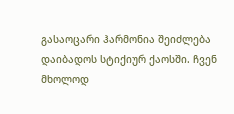გასაოცარი ჰარმონია შეიძლება დაიბადოს სტიქიურ ქაოსში. ჩვენ მხოლოდ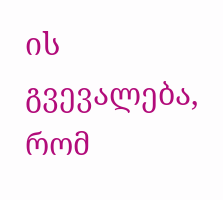ის გვევალება, რომ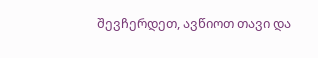შევჩერდეთ, ავწიოთ თავი და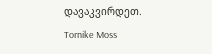დავაკვირდეთ.
Tornike Moss